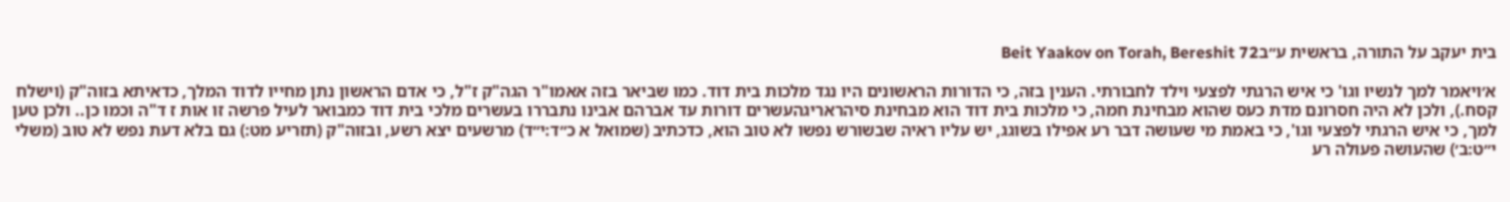בית יעקב על התורה, בראשית ע״בBeit Yaakov on Torah, Bereshit 72

א׳ויאמר למך לנשיו וגו' כי איש הרגתי לפצעי וילד לחבורתי. הענין בזה, כי הדורות הראשונים היו נגד מלכות בית דוד. כמו שביאר בזה אאמו"ר הגה"ק ז"ל, כי אדם הראשון נתן מחייו לדוד המלך, כדאיתא בזוה"ק (וישלח קסח.), ולכן לא היה חסרונם מדת כעס שהוא מבחינת חמה, כי מלכות בית דוד הוא מבחינת סיהראריגהעשרים דורות עד אברהם אבינו נתבררו בעשרים מלכי בית דוד כמבואר לעיל פרשה זו אות ז ד"ה וכמו כן.. ולכן טען למך, כי איש הרגתי לפצעי וגו', כי באמת מי שעושה דבר רע אפילו בשוגג, יש עליו ראיה שבשורש נפשו לא טוב הוא, כדכתיב (שמואל א כ״ד:י״ד) מרשעים יצא רשע, ובזוה"ק (תזריע מט:) גם בלא דעת נפש לא טוב (משלי י״ט:ב׳) שהעושה פעולה רע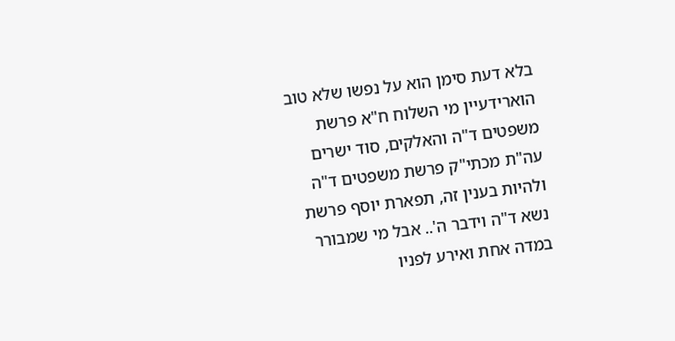בלא דעת סימן הוא על נפשו שלא טוב הוארידעיין מי השלוח ח"א פרשת משפטים ד"ה והאלקים, סוד ישרים עה"ת מכתי"ק פרשת משפטים ד"ה ולהיות בענין זה, תפארת יוסף פרשת נשא ד"ה וידבר ה'.. אבל מי שמבורר במדה אחת ואירע לפניו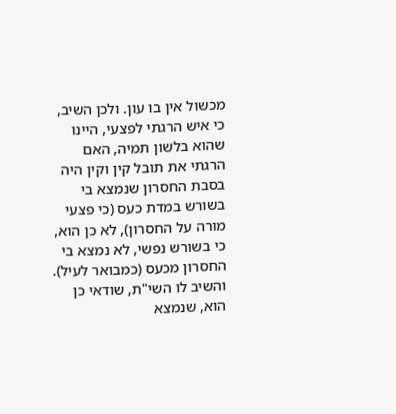מכשול אין בו עון. ולכן השיב, כי איש הרגתי לפצעי, היינו שהוא בלשון תמיה, האם הרגתי את תובל קין וקין היה בסבת החסרון שנמצא בי בשורש במדת כעס (כי פצעי מורה על החסרון), לא כן הוא, כי בשורש נפשי, לא נמצא בי החסרון מכעס (כמבואר לעיל). והשיב לו השי"ת, שודאי כן הוא, שנמצא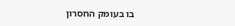בו בעומק החסרון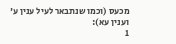מכעס (וכמו שנתבאר לעיל ענין ע' וענין עא):
1